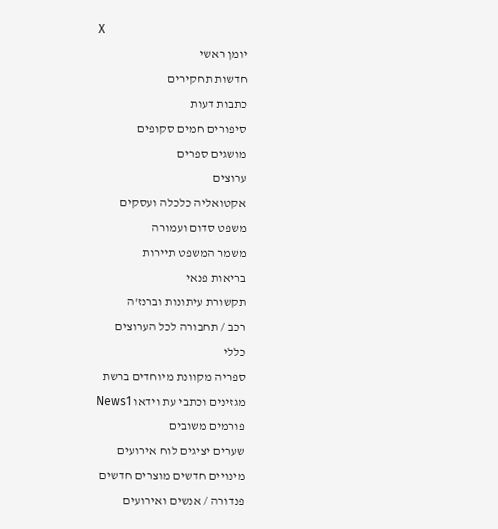X
יומן ראשי
חדשות תחקירים
כתבות דעות
סיפורים חמים סקופים
מושגים ספרים
ערוצים
אקטואליה כלכלה ועסקים
משפט סדום ועמורה
משמר המשפט תיירות
בריאות פנאי
תקשורת עיתונות וברנז'ה
רכב / תחבורה לכל הערוצים
כללי
ספריה מקוונת מיוחדים ברשת
מגזינים וכתבי עת וידאו News1
פורמים משובים
שערים יציגים לוח אירועים
מינויים חדשים מוצרים חדשים
פנדורה / אנשים ואירועים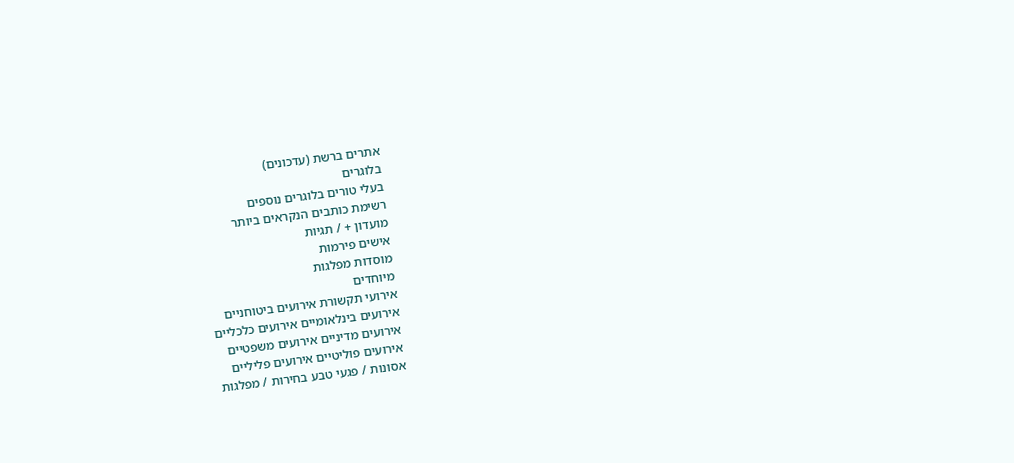אתרים ברשת (עדכונים)
בלוגרים
בעלי טורים בלוגרים נוספים
רשימת כותבים הנקראים ביותר
מועדון + / תגיות
אישים פירמות
מוסדות מפלגות
מיוחדים
אירועי תקשורת אירועים ביטוחניים
אירועים בינלאומיים אירועים כלכליים
אירועים מדיניים אירועים משפטיים
אירועים פוליטיים אירועים פליליים
אסונות / פגעי טבע בחירות / מפלגות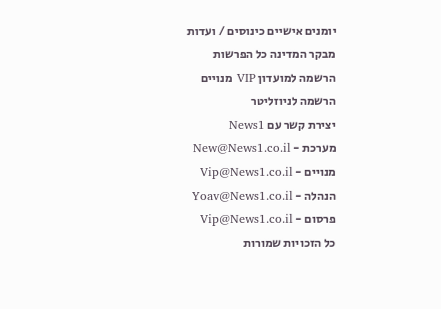יומנים אישיים כינוסים / ועדות
מבקר המדינה כל הפרשות
הרשמה למועדון VIP מנויים
הרשמה לניוזליטר
יצירת קשר עם News1
מערכת - New@News1.co.il
מנויים - Vip@News1.co.il
הנהלה - Yoav@News1.co.il
פרסום - Vip@News1.co.il
כל הזכויות שמורות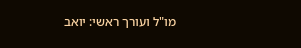מו"ל ועורך ראשי: יואב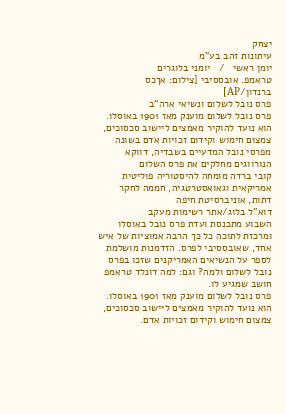יצחק
עיתונות זהב בע"מ
יומן ראשי   /   יומני בלוגרים
טראמפ. אובססיבי [צילום: אךכס ברנדון/AP]
פרס נובל לשלום ונשיאי ארה"ב
פרס נובל לשלום מוענק מאז 1901 באוסלו. הוא נועד להוקיר מאמצים ליישוב סכסוכים, צמצום חימוש וקידום זכויות אדם בשונה מפרסי נובל המדעיים בשבדיה, דווקא הנורווגים מחלקים את פרס השלום
קובי ברדה מומחה להיסטוריה פוליטית אמריקאית וגאואסטרטגיה, חממה לחקר דתות, אוניברסיטת חיפה
דוא"ל בלוג/אתר רשימות מעקב
השבוע מתכנסת ועדת פרס נובל באוסלו ומרכזת לתוכה כל כך הרבה אמוציות של איש אחד, שאובססיבי לפרס. הזדמנות מושלמת לספר על הנשיאים האמריקנים שזכו בפרס נובל לשלום ולמה? וגם: למה דונלד טראמפ חושב שמגיע לו.
פרס נובל לשלום מוענק מאז 1901 באוסלו. הוא נועד להוקיר מאמצים ליישוב סכסוכים, צמצום חימוש וקידום זכויות אדם.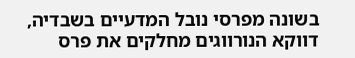בשונה מפרסי נובל המדעיים בשבדיה, דווקא הנורווגים מחלקים את פרס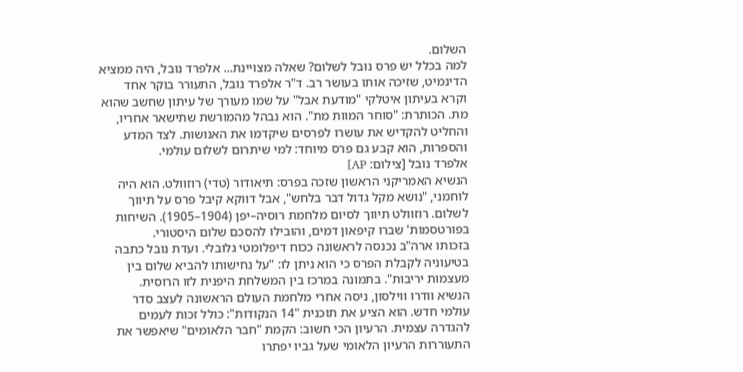השלום.
למה בכלל יש פרס נובל לשלום? שאלה מצויינת... אלפרד נובל, היה ממציא הדינמיט, שזיכה אותו בעושר רב. ד"ר אלפרד נובל, התעורר בוקר אחד וקרא בעיתון איטלקי "מודעת אבל" על שמו מעורך של עיתון שחשב שהוא מת. הכותרת: "סוחר המוות מת". הוא נבהל מהמורשת שתישאר אחריו, והחליט להקדיש את עושרו לפרסים שיקדמו את האנושות. לצד המדע והספרות, הוא קבע גם פרס מיוחד: למי שיתרום לשלום עולמי.
אלפרד נובל [צילום: AP]
הנשיא האמריקני הראשון שזכה בפרס: תיאודור (טדי) רוזוולט. הוא היה לוחמני, "נושא מקל גדול דבר בלחש", אבל דווקא קיבל פרס על תיווך לשלום. רוזוולט תיווך לסיום מלחמת רוסיה–יפן (1904–1905). השיחות בפורטסמות' שברו קיפאון דמים, והובילו להסכם שלום היסטורי.
בזכותו ארה"ב נכנסה לראשונה ככוח דיפלומטי גלובלי. ועדת נובל כתבה בטיעוניה לקבלת הפרס כי הוא ניתן לו: "על נחישותו להביא שלום בין מעצמות יריבות". בתמונה במרכז בין המשלחת היפנית לזו הרוסית.
הנשיא וודרו ווילסון, ניסה אחרי מלחמת העולם הראשונה לעצב סדר עולמי חדש. הוא הציע את תוכנית "14 הנקודות": כולל זכות לעמים להגדרה עצמית. הרעיון הכי חשוב: הקמת "חבר הלאומים" שיאפשר את התעוררות הרעיון הלאומי שעל גביו יפתרו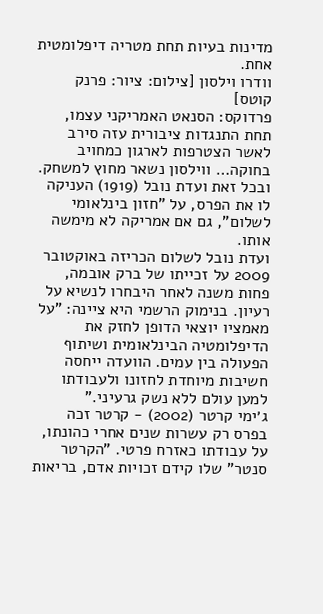מדינות בעיות תחת מטריה דיפלומטית אחת.
וודרו וילסון [צילום: ציור: פרנק קוטס]
פרדוקס: הסנאט האמריקני עצמו, תחת התנגדות ציבורית עזה סירב לאשר הצטרפות לארגון כמחויב בחוקה… ווילסון נשאר מחוץ למשחק. ובכל זאת ועדת נובל (1919) העניקה לו את הפרס, על "חזון בינלאומי לשלום", גם אם אמריקה לא מימשה אותו.
ועדת נובל לשלום הכריזה באוקטובר 2009 על זכייתו של ברק אובמה, פחות משנה לאחר היבחרו לנשיא על רעיון. בנימוק הרשמי היא ציינה: "על מאמציו יוצאי הדופן לחזק את הדיפלומטיה הבינלאומית ושיתוף הפעולה בין עמים. הוועדה ייחסה חשיבות מיוחדת לחזונו ולעבודתו למען עולם ללא נשק גרעיני."
ג׳ימי קרטר (2002) - קרטר זכה בפרס רק עשרות שנים אחרי כהונתו, על עבודתו כאזרח פרטי. "הקרטר סנטר" שלו קידם זכויות אדם, בריאות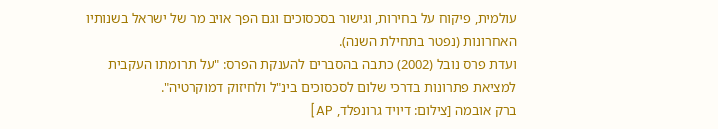עולמית, פיקוח על בחירות, וגישור בסכסוכים וגם הפך אויב מר של ישראל בשנותיו האחרונות (נפטר בתחילת השנה).
ועדת פרס נובל (2002) כתבה בהסברים להענקת הפרס: "על תרומתו העקבית למציאת פתרונות בדרכי שלום לסכסוכים בינ"ל ולחיזוק דמוקרטיה".
ברק אובמה [צילום: דיויד גרונפלד, AP]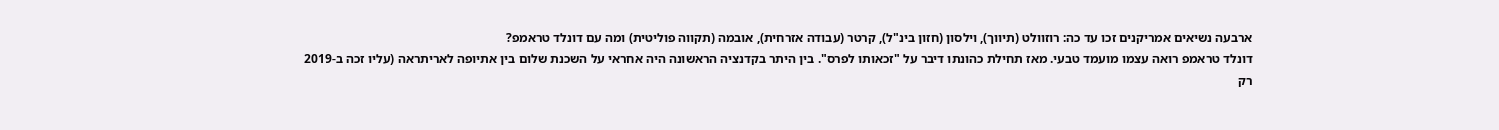ארבעה נשיאים אמריקנים זכו עד כה: רוזוולט (תיווך), וילסון (חזון בינ"ל), קרטר (עבודה אזרחית), אובמה (תקווה פוליטית) ומה עם דונלד טראמפ?
דונלד טראמפ רואה עצמו מועמד טבעי. מאז תחילת כהונתו דיבר על "זכאותו לפרס". בין היתר בקדנציה הראשונה היה אחראי על השכנת שלום בין אתיופה לאריתראה (עליו זכה ב-2019 רק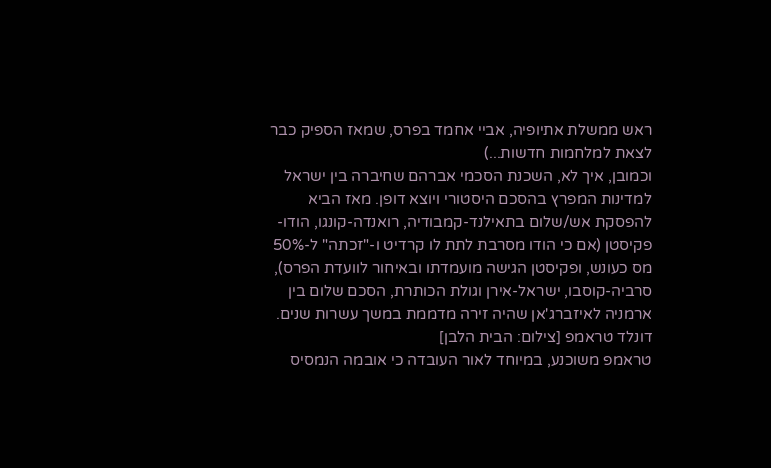ראש ממשלת אתיופיה, אביי אחמד בפרס, שמאז הספיק כבר לצאת למלחמות חדשות...)
וכמובן, איך לא, השכנת הסכמי אברהם שחיברה בין ישראל למדינות המפרץ בהסכם היסטורי ויוצא דופן. מאז הביא להפסקת אש/שלום בתאילנד-קמבודיה, רואנדה-קונגו, הודו-פקיסטן (אם כי הודו מסרבת לתת לו קרדיט ו-"זכתה" ל-50% מס כעונש, ופקיסטן הגישה מועמדתו ובאיחור לוועדת הפרס), סרביה-קוסבו, ישראל-אירן וגולת הכותרת, הסכם שלום בין ארמניה לאיזברג'אן שהיה זירה מדממת במשך עשרות שנים.
דונלד טראמפ [צילום: הבית הלבן]
טראמפ משוכנע, במיוחד לאור העובדה כי אובמה הנמסיס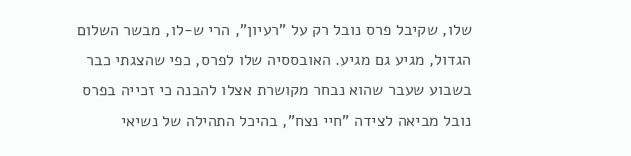שלו, שקיבל פרס נובל רק על "רעיון", הרי ש-לו, מבשר השלום הגדול, מגיע גם מגיע. האובססיה שלו לפרס, כפי שהצגתי כבר בשבוע שעבר שהוא נבחר מקושרת אצלו להבנה כי זכייה בפרס נובל מביאה לצידה "חיי נצח", בהיכל התהילה של נשיאי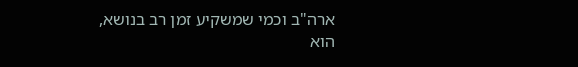ארה"ב וכמי שמשקיע זמן רב בנושא, הוא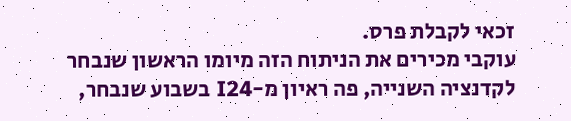זכאי לקבלת פרס.
עוקבי מכירים את הניתוח הזה מיומו הראשון שנבחר לקדנציה השנייה, פה ראיון מ-I24 בשבוע שנבחר,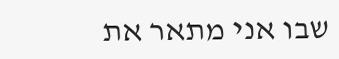שבו אני מתאר את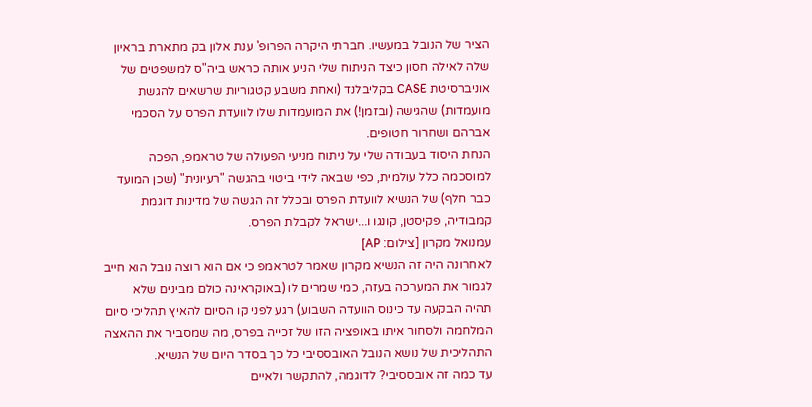הציר של הנובל במעשיו. חברתי היקרה הפרופ' ענת אלון בק מתארת בראיון שלה לאילה חסון כיצד הניתוח שלי הניע אותה כראש ביה"ס למשפטים של אוניברסיטת CASE בקליבלנד (ואחת משבע קטגוריות שרשאים להגשת מועמדות) שהגישה (ובזמן!) את המועמדות שלו לוועדת הפרס על הסכמי אברהם ושחרור חטופים.
הנחת היסוד בעבודה שלי על ניתוח מניעי הפעולה של טראמפ, הפכה למוסכמה כלל עולמית, כפי שבאה לידי ביטוי בהגשה "רעיונית" (שכן המועד כבר חלף) של הנשיא לוועדת הפרס ובכלל זה הגשה של מדינות דוגמת קמבודיה, פקיסטן, קונגו ו...ישראל לקבלת הפרס.
עמנואל מקרון [צילום: AP]
לאחרונה היה זה הנשיא מקרון שאמר לטראמפ כי אם הוא רוצה נובל הוא חייב לגמור את המערכה בעזה, כמי שמרים לו (באוקראינה כולם מבינים שלא תהיה הבקעה עד כינוס הוועדה השבוע) רגע לפני קו הסיום להאיץ תהליכי סיום המלחמה ולסחור איתו באופציה הזו של זכייה בפרס, מה שמסביר את ההאצה התהליכית של נושא הנובל האובססיבי כל כך בסדר היום של הנשיא.
עד כמה זה אובססיבי? לדוגמה, להתקשר ולאיים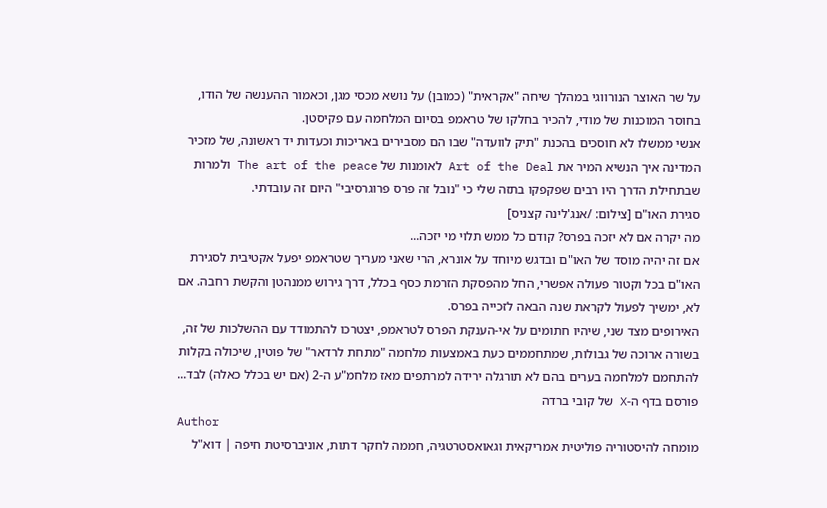על שר האוצר הנורווגי במהלך שיחה "אקראית" (כמובן) על נושא מכסי מגן, וכאמור ההענשה של הודו, בחוסר המוכנות של מודי, להכיר בחלקו של טראמפ בסיום המלחמה עם פקיסטן.
אנשי ממשלו לא חוסכים בהכנת "תיק לוועדה" שבו הם מסבירים באריכות וכעדות יד ראשונה, של מזכיר המדינה איך הנשיא המיר את Art of the Deal לאומנות של The art of the peace ולמרות שבתחילת הדרך היו רבים שפקפקו בתזה שלי כי "נובל זה פרס פרוגרסיבי" היום זה עובדתי.
סגירת האו"ם [צילום: /אנג'לינה קצניס]
מה יקרה אם לא יזכה בפרס? קודם כל ממש תלוי מי יזכה...
אם זה יהיה מוסד של האו"ם ובדגש מיוחד על אונרא, הרי שאני מעריך שטראמפ יפעל אקטיבית לסגירת האו"ם בכל וקטור פעולה אפשרי, החל מהפסקת הזרמת כסף בכלל, דרך גירוש ממנהטן והקשת רחבה. אם לא, ימשיך לפעול לקראת שנה הבאה לזכייה בפרס.
האירופים מצד שני, שיהיו חתומים על אי-הענקת הפרס לטראמפ, יצטרכו להתמודד עם ההשלכות של זה, בשורה ארוכה של גבולות, שמתחממים כעת באמצעות מלחמה "מתחת לרדאר" של פוטין, שיכולה בקלות להתחמם למלחמה בערים בהם לא תורגלה ירידה למרתפים מאז מלחמ"ע ה-2 (אם יש בכלל כאלה) לבד...
פורסם בדף ה-X של קובי ברדה
Author
מומחה להיסטוריה פוליטית אמריקאית וגאואסטרטגיה, חממה לחקר דתות, אוניברסיטת חיפה | דוא"ל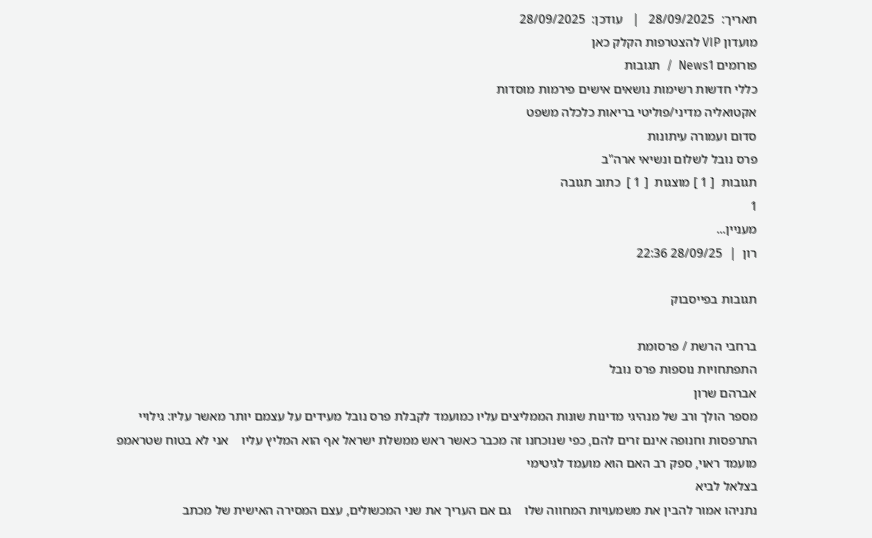תאריך:  28/09/2025   |   עודכן:  28/09/2025
מועדון VIP להצטרפות הקלק כאן
פורומים News1  /  תגובות
כללי חדשות רשימות נושאים אישים פירמות מוסדות
אקטואליה מדיני/פוליטי בריאות כלכלה משפט
סדום ועמורה עיתונות
פרס נובל לשלום ונשיאי ארה"ב
תגובות  [ 1 ] מוצגות  [ 1 ]  כתוב תגובה
1
מעניין...
רון  |  28/09/25 22:36

תגובות בפייסבוק

ברחבי הרשת / פרסומת
התפתחויות נוספות פרס נובל
אברהם שרון
מספר הולך ורב של מנהיגי מדינות שונות הממליצים עליו כמועמד לקבלת פרס נובל מעידים על עצמם יותר מאשר עליו: גילויי התרפסות וחנופה אינם זרים להם, כפי שנוכחנו זה מכבר כאשר ראש ממשלת ישראל אף הוא המליץ עליו    אני לא בטוח שטראמפ מועמד ראוי, ספק רב האם הוא מועמד לגיטימי
בצלאל לביא
נתניהו אמור להבין את משמעויות המחווה שלו    גם אם העריך את שני המכשולים, עצם המסירה האישית של מכתב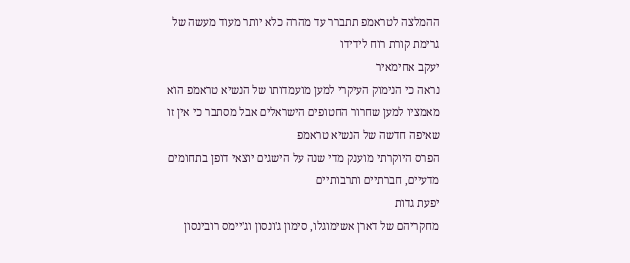ההמלצה לטראמפ תתברר עד מהרה כלא יותר מעוד מעשה של גרימת קורת רוח לידידו
יעקב אחימאיר
נראה כי הנימוק העיקרי למען מועמדותו של הנשיא טראמפ הוא מאמציו למען שחרור החטופים הישראלים אבל מסתבר כי אין זו שאיפה חדשה של הנשיא טראמפ
הפרס היוקרתי מוענק מדי שנה על הישגים יוצאי דופן בתחומים מדעיים, חברתיים ותרבותיים
יפעת גדות
מחקריהם של דארן אשימוגלו, סימון ג'ונסון וג'יימס רובינסון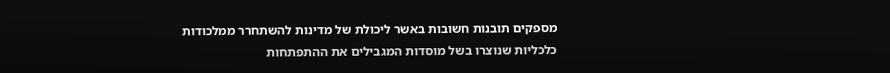מספקים תובנות חשובות באשר ליכולת של מדינות להשתחרר ממלכודות כלכליות שנוצרו בשל מוסדות המגבילים את ההתפתחות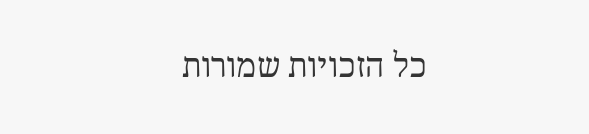כל הזכויות שמורות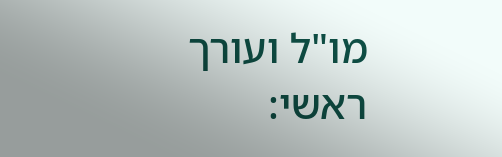מו"ל ועורך ראשי: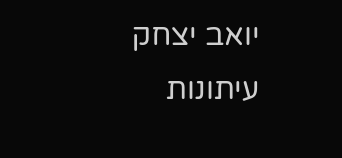יואב יצחק
עיתונות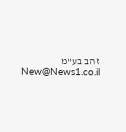זהב בע"מ New@News1.co.il